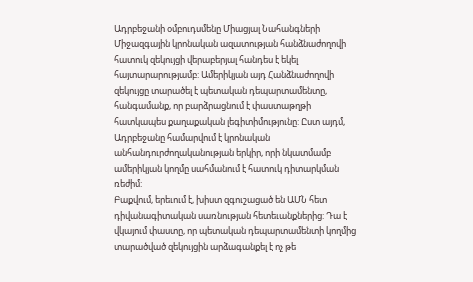Ադրբեջանի օմբուդսմենը Միացյալ Նահանգների Միջազգային կրոնական ազատության հանձնաժողովի հատուկ զեկույցի վերաբերյալ հանդես է եկել հայտարարությամբ: Ամերիկյան այդ Հանձնաժողովի զեկույցը տարածել է պետական դեպարտամենտը, հանգամանք, որ բարձրացնում է փաստաթղթի հատկապես քաղաքական լեգիտիմությունը: Ըստ այդմ, Ադրբեջանը համարվում է կրոնական անհանդուրժողականության երկիր, որի նկատմամբ ամերիկյան կողմը սահմանում է հատուկ դիտարկման ռեժիմ:
Բաքվում, երեւում է, խիստ զգուշացած են ԱՄՆ հետ դիվանագիտական սառնության հետեւանքներից: Դա է վկայում փաստը, որ պետական դեպարտամենտի կողմից տարածված զեկույցին արձագանքել է ոչ թե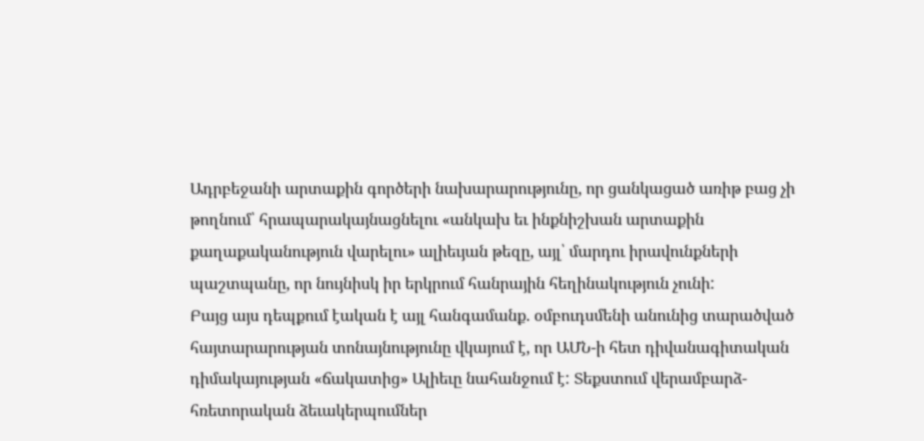Ադրբեջանի արտաքին գործերի նախարարությունը, որ ցանկացած առիթ բաց չի թողնում՝ հրապարակայնացնելու «անկախ եւ ինքնիշխան արտաքին քաղաքականություն վարելու» ալիեւյան թեզը, այլ՝ մարդու իրավունքների պաշտպանը, որ նույնիսկ իր երկրում հանրային հեղինակություն չունի:
Բայց այս դեպքում էական է այլ հանգամանք. օմբուդսմենի անունից տարածված հայտարարության տոնայնությունը վկայում է, որ ԱՄՆ-ի հետ դիվանագիտական դիմակայության «ճակատից» Ալիեւը նահանջում է: Տեքստում վերամբարձ-հռետորական ձեւակերպումներ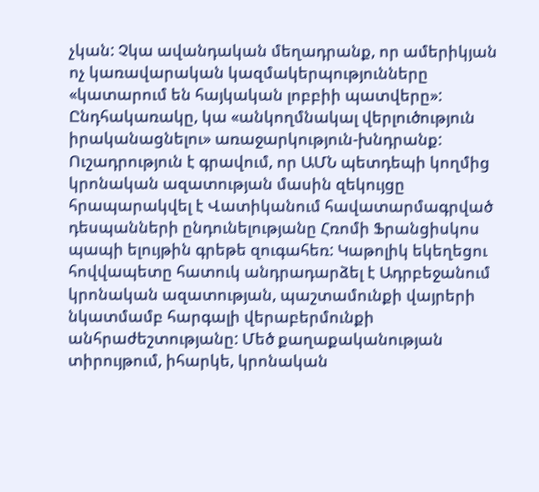չկան: Չկա ավանդական մեղադրանք, որ ամերիկյան ոչ կառավարական կազմակերպությունները «կատարում են հայկական լոբբիի պատվերը»: Ընդհակառակը, կա «անկողմնակալ վերլուծություն իրականացնելու» առաջարկություն-խնդրանք:
Ուշադրություն է գրավում, որ ԱՄՆ պետդեպի կողմից կրոնական ազատության մասին զեկույցը հրապարակվել է Վատիկանում հավատարմագրված դեսպանների ընդունելությանը Հռոմի Ֆրանցիսկոս պապի ելույթին գրեթե զուգահեռ: Կաթոլիկ եկեղեցու հովվապետը հատուկ անդրադարձել է Ադրբեջանում կրոնական ազատության, պաշտամունքի վայրերի նկատմամբ հարգալի վերաբերմունքի անհրաժեշտությանը: Մեծ քաղաքականության տիրույթում, իհարկե, կրոնական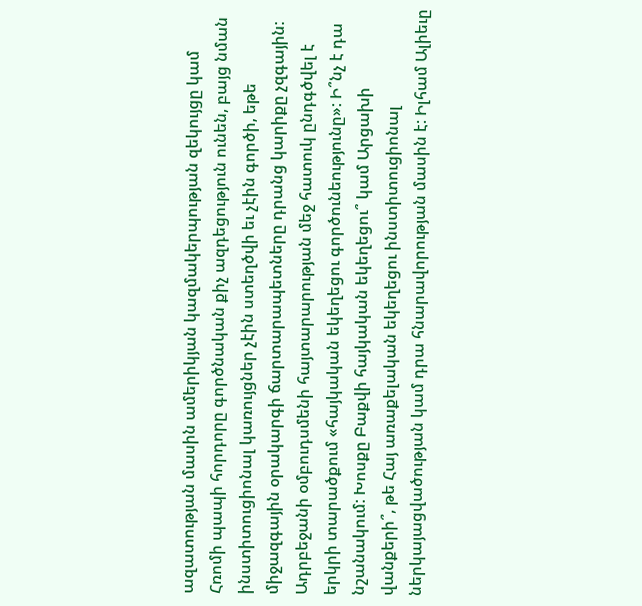ազատության մասին ամերիկյան կազմակերպության զեկույցը կամ Հռոմի պապի հորդորը գործնական քիչ ազդեցություն ունեն, բայց նման ինստիտուցիոնալ կառույցներ չէին ստեղծվի եւ չէին գործի, եթե միջազգային օրակարգի ճարտարապետները դրանց կարիքը չզգային:
Ադրբեջանի օմբուդսմենի հայտարարության մեջ հատուկ ընդգծվել է երկրի տարածքում «հայկական եկեղեցու գործունեությունը»: Ի՞նչ է դա նշանակում: Խոսքը Բաքվի հայկական եկեղեցու՞ կամ Արցախի վանքերի՞, թե Հայ առաքելական եկեղեցու ինստիտուցիոնալ ներկայացվածության կամ դրա հնարավորության մասին է: Իլհամ Ալիեւը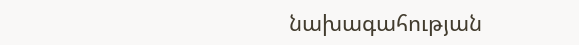նախագահության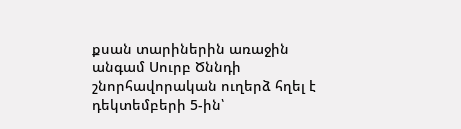քսան տարիներին առաջին անգամ Սուրբ Ծննդի շնորհավորական ուղերձ հղել է դեկտեմբերի 5-ին՝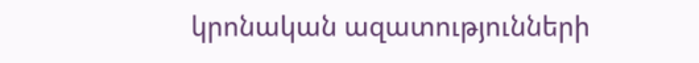կրոնական ազատությունների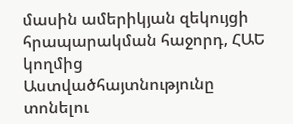մասին ամերիկյան զեկույցի հրապարակման հաջորդ, ՀԱԵ կողմից Աստվածհայտնությունը տոնելու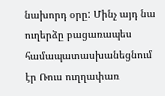նախորդ օրը: Մինչ այդ նա ուղերձը բացառապես համապատասխանեցնում էր Ռուս ուղղափառ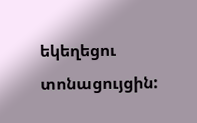եկեղեցու տոնացույցին: